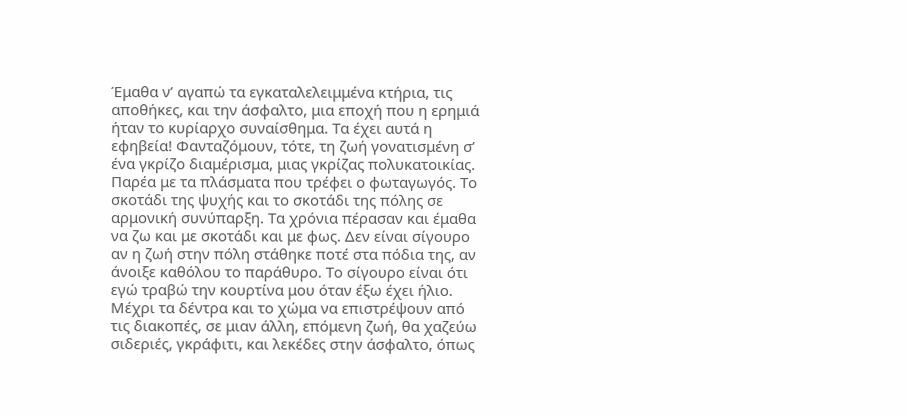Έμαθα ν’ αγαπώ τα εγκαταλελειμμένα κτήρια, τις αποθήκες, και την άσφαλτο, μια εποχή που η ερημιά ήταν το κυρίαρχο συναίσθημα. Τα έχει αυτά η εφηβεία! Φανταζόμουν, τότε, τη ζωή γονατισμένη σ’ ένα γκρίζο διαμέρισμα, μιας γκρίζας πολυκατοικίας. Παρέα με τα πλάσματα που τρέφει ο φωταγωγός. Το σκοτάδι της ψυχής και το σκοτάδι της πόλης σε αρμονική συνύπαρξη. Τα χρόνια πέρασαν και έμαθα να ζω και με σκοτάδι και με φως. Δεν είναι σίγουρο αν η ζωή στην πόλη στάθηκε ποτέ στα πόδια της, αν άνοιξε καθόλου το παράθυρο. Το σίγουρο είναι ότι εγώ τραβώ την κουρτίνα μου όταν έξω έχει ήλιο. Μέχρι τα δέντρα και το χώμα να επιστρέψουν από τις διακοπές, σε μιαν άλλη, επόμενη ζωή, θα χαζεύω σιδεριές, γκράφιτι, και λεκέδες στην άσφαλτο, όπως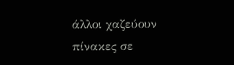άλλοι χαζεύουν πίνακες σε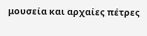μουσεία και αρχαίες πέτρες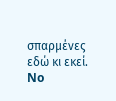σπαρμένες εδώ κι εκεί.
No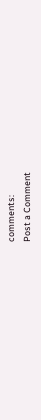comments:
Post a Comment